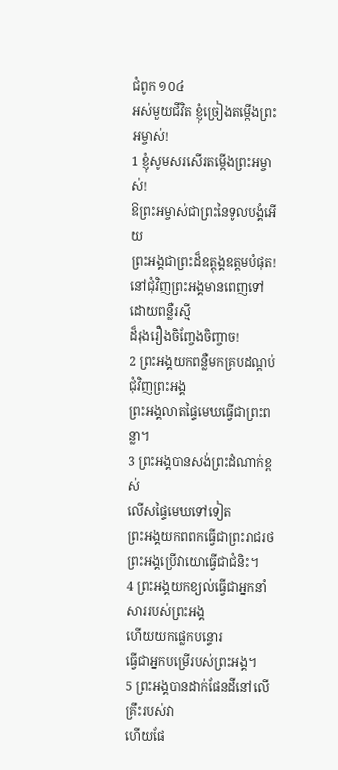ជំពូក ១០៤
អស់មួយជីវិត ខ្ញុំច្រៀងតម្កើងព្រះអម្ចាស់!
1 ខ្ញុំសូមសរសើរតម្កើងព្រះអម្ចាស់!
ឱព្រះអម្ចាស់ជាព្រះនៃទូលបង្គំអើយ
ព្រះអង្គជាព្រះដ៏ឧត្តុង្គឧត្ដមបំផុត!
នៅជុំវិញព្រះអង្គមានពេញទៅដោយពន្លឺរស្មី
ដ៏រុងរឿងចិញ្ចែងចិញ្ចាច!
2 ព្រះអង្គយកពន្លឺមកគ្របដណ្តប់ជុំវិញព្រះអង្គ
ព្រះអង្គលាតផ្ទៃមេឃធ្វើជាព្រះពន្លា។
3 ព្រះអង្គបានសង់ព្រះដំណាក់ខ្ពស់
លើសផ្ទៃមេឃទៅទៀត
ព្រះអង្គយកពពកធ្វើជាព្រះរាជរថ
ព្រះអង្គប្រើវាយោធ្វើជាជំនិះ។
4 ព្រះអង្គយកខ្យល់ធ្វើជាអ្នកនាំសាររបស់ព្រះអង្គ
ហើយយកផ្លេកបន្ទោរ
ធ្វើជាអ្នកបម្រើរបស់ព្រះអង្គ។
5 ព្រះអង្គបានដាក់ផែនដីនៅលើគ្រឹះរបស់វា
ហើយផែ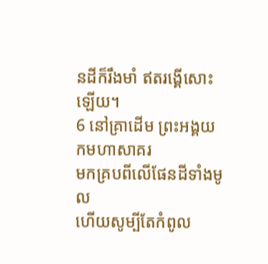នដីក៏រឹងមាំ ឥតរង្គើសោះឡើយ។
6 នៅគ្រាដើម ព្រះអង្គយកមហាសាគរ
មកគ្របពីលើផែនដីទាំងមូល
ហើយសូម្បីតែកំពូល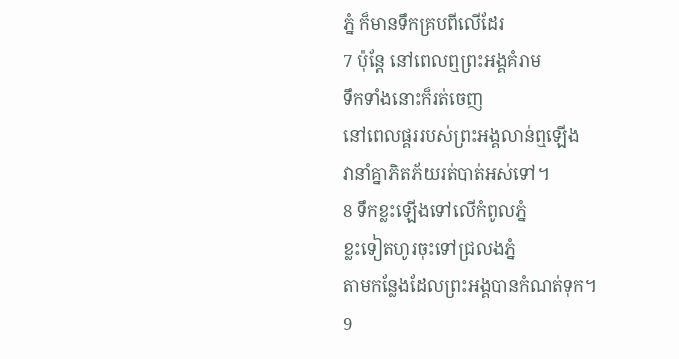ភ្នំ ក៏មានទឹកគ្របពីលើដែរ
7 ប៉ុន្តែ នៅពេលឮព្រះអង្គគំរាម
ទឹកទាំងនោះក៏រត់ចេញ
នៅពេលផ្គររបស់ព្រះអង្គលាន់ឮឡើង
វានាំគ្នាភិតភ័យរត់បាត់អស់ទៅ។
8 ទឹកខ្លះឡើងទៅលើកំពូលភ្នំ
ខ្លះទៀតហូរចុះទៅជ្រលងភ្នំ
តាមកន្លែងដែលព្រះអង្គបានកំណត់ទុក។
9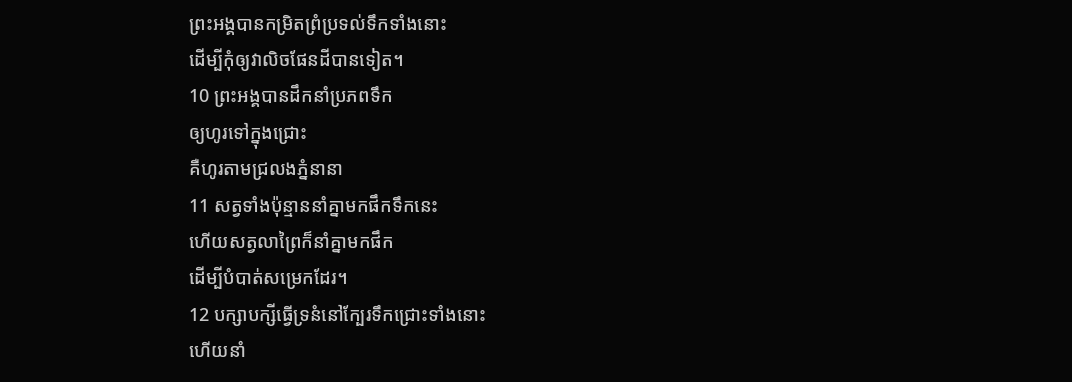ព្រះអង្គបានកម្រិតព្រំប្រទល់ទឹកទាំងនោះ
ដើម្បីកុំឲ្យវាលិចផែនដីបានទៀត។
10 ព្រះអង្គបានដឹកនាំប្រភពទឹក
ឲ្យហូរទៅក្នុងជ្រោះ
គឺហូរតាមជ្រលងភ្នំនានា
11 សត្វទាំងប៉ុន្មាននាំគ្នាមកផឹកទឹកនេះ
ហើយសត្វលាព្រៃក៏នាំគ្នាមកផឹក
ដើម្បីបំបាត់សម្រេកដែរ។
12 បក្សាបក្សីធ្វើទ្រនំនៅក្បែរទឹកជ្រោះទាំងនោះ
ហើយនាំ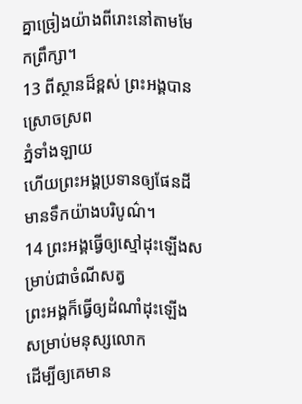គ្នាច្រៀងយ៉ាងពីរោះនៅតាមមែកព្រឹក្សា។
13 ពីស្ថានដ៏ខ្ពស់ ព្រះអង្គបានស្រោចស្រព
ភ្នំទាំងឡាយ
ហើយព្រះអង្គប្រទានឲ្យផែនដី
មានទឹកយ៉ាងបរិបូណ៌។
14 ព្រះអង្គធ្វើឲ្យស្មៅដុះឡើងសម្រាប់ជាចំណីសត្វ
ព្រះអង្គក៏ធ្វើឲ្យដំណាំដុះឡើង
សម្រាប់មនុស្សលោក
ដើម្បីឲ្យគេមាន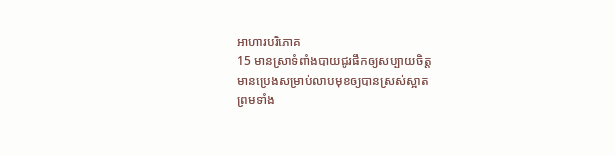អាហារបរិភោគ
15 មានស្រាទំពាំងបាយជូរផឹកឲ្យសប្បាយចិត្ត
មានប្រេងសម្រាប់លាបមុខឲ្យបានស្រស់ស្អាត
ព្រមទាំង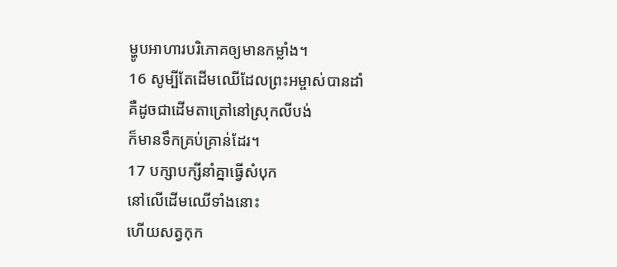ម្ហូបអាហារបរិភោគឲ្យមានកម្លាំង។
16 សូម្បីតែដើមឈើដែលព្រះអម្ចាស់បានដាំ
គឺដូចជាដើមតាត្រៅនៅស្រុកលីបង់
ក៏មានទឹកគ្រប់គ្រាន់ដែរ។
17 បក្សាបក្សីនាំគ្នាធ្វើសំបុក
នៅលើដើមឈើទាំងនោះ
ហើយសត្វកុក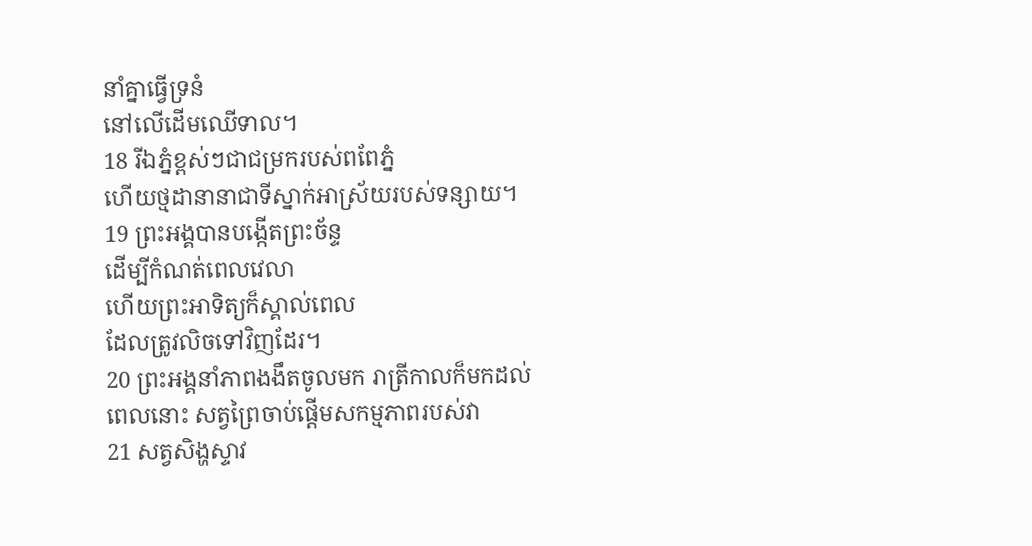នាំគ្នាធ្វើទ្រនំ
នៅលើដើមឈើទាល។
18 រីឯភ្នំខ្ពស់ៗជាជម្រករបស់ពពែភ្នំ
ហើយថ្មដានានាជាទីស្នាក់អាស្រ័យរបស់ទន្សាយ។
19 ព្រះអង្គបានបង្កើតព្រះច័ន្ទ
ដើម្បីកំណត់ពេលវេលា
ហើយព្រះអាទិត្យក៏ស្គាល់ពេល
ដែលត្រូវលិចទៅវិញដែរ។
20 ព្រះអង្គនាំភាពងងឹតចូលមក រាត្រីកាលក៏មកដល់
ពេលនោះ សត្វព្រៃចាប់ផ្តើមសកម្មភាពរបស់វា
21 សត្វសិង្ហស្ទាវ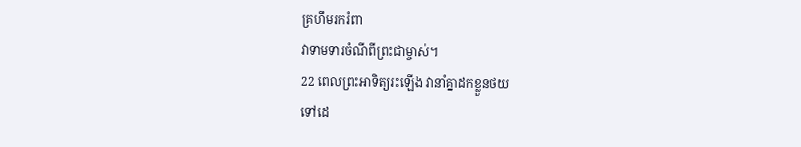គ្រហឹមរករំពា
វាទាមទារចំណីពីព្រះជាម្ចាស់។
22 ពេលព្រះអាទិត្យរះឡើង វានាំគ្នាដកខ្លួនថយ
ទៅដេ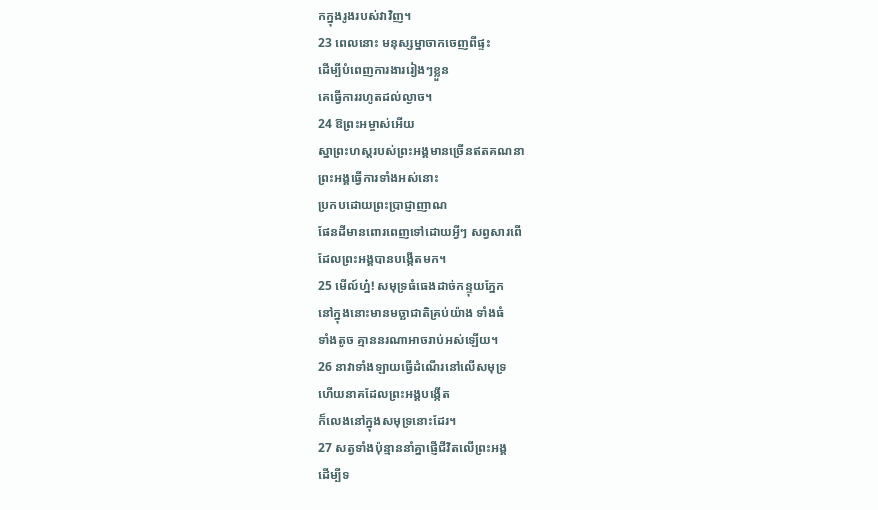កក្នុងរូងរបស់វាវិញ។
23 ពេលនោះ មនុស្សម្នាចាកចេញពីផ្ទះ
ដើម្បីបំពេញការងាររៀងៗខ្លួន
គេធ្វើការរហូតដល់ល្ងាច។
24 ឱព្រះអម្ចាស់អើយ
ស្នាព្រះហស្ដរបស់ព្រះអង្គមានច្រើនឥតគណនា
ព្រះអង្គធ្វើការទាំងអស់នោះ
ប្រកបដោយព្រះប្រាជ្ញាញាណ
ផែនដីមានពោរពេញទៅដោយអ្វីៗ សព្វសារពើ
ដែលព្រះអង្គបានបង្កើតមក។
25 មើល៍ហ្ន៎! សមុទ្រធំធេងដាច់កន្ទុយភ្នែក
នៅក្នុងនោះមានមច្ឆាជាតិគ្រប់យ៉ាង ទាំងធំ
ទាំងតូច គ្មាននរណាអាចរាប់អស់ឡើយ។
26 នាវាទាំងឡាយធ្វើដំណើរនៅលើសមុទ្រ
ហើយនាគដែលព្រះអង្គបង្កើត
ក៏លេងនៅក្នុងសមុទ្រនោះដែរ។
27 សត្វទាំងប៉ុន្មាននាំគ្នាផ្ញើជីវិតលើព្រះអង្គ
ដើម្បីទ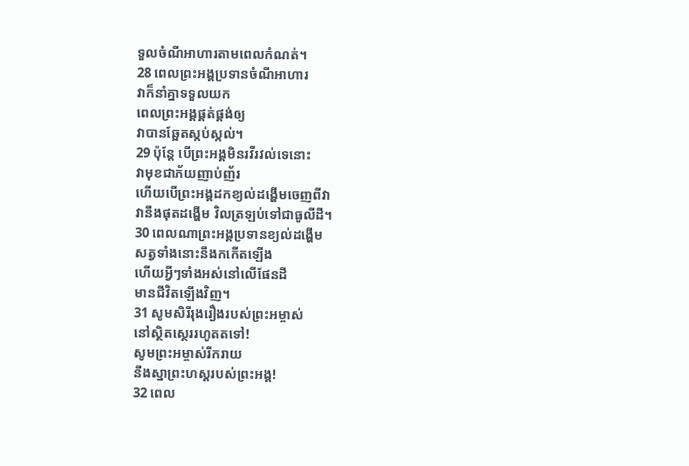ទួលចំណីអាហារតាមពេលកំណត់។
28 ពេលព្រះអង្គប្រទានចំណីអាហារ
វាក៏នាំគ្នាទទួលយក
ពេលព្រះអង្គផ្គត់ផ្គង់ឲ្យ
វាបានឆ្អែតស្កប់ស្កល់។
29 ប៉ុន្តែ បើព្រះអង្គមិនរវីរវល់ទេនោះ
វាមុខជាភ័យញាប់ញ័រ
ហើយបើព្រះអង្គដកខ្យល់ដង្ហើមចេញពីវា
វានឹងផុតដង្ហើម វិលត្រឡប់ទៅជាធូលីដី។
30 ពេលណាព្រះអង្គប្រទានខ្យល់ដង្ហើម
សត្វទាំងនោះនឹងកកើតឡើង
ហើយអ្វីៗទាំងអស់នៅលើផែនដី
មានជីវិតឡើងវិញ។
31 សូមសិរីរុងរឿងរបស់ព្រះអម្ចាស់
នៅស្ថិតស្ថេររហូតតទៅ!
សូមព្រះអម្ចាស់រីករាយ
នឹងស្នាព្រះហស្ដរបស់ព្រះអង្គ!
32 ពេល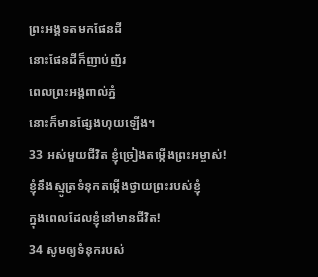ព្រះអង្គទតមកផែនដី
នោះផែនដីក៏ញាប់ញ័រ
ពេលព្រះអង្គពាល់ភ្នំ
នោះក៏មានផ្សែងហុយឡើង។
33 អស់មួយជីវិត ខ្ញុំច្រៀងតម្កើងព្រះអម្ចាស់!
ខ្ញុំនឹងស្មូត្រទំនុកតម្កើងថ្វាយព្រះរបស់ខ្ញុំ
ក្នុងពេលដែលខ្ញុំនៅមានជីវិត!
34 សូមឲ្យទំនុករបស់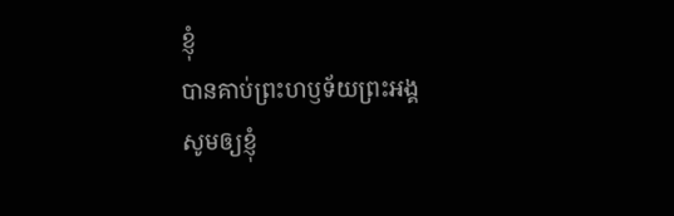ខ្ញុំ
បានគាប់ព្រះហឫទ័យព្រះអង្គ
សូមឲ្យខ្ញុំ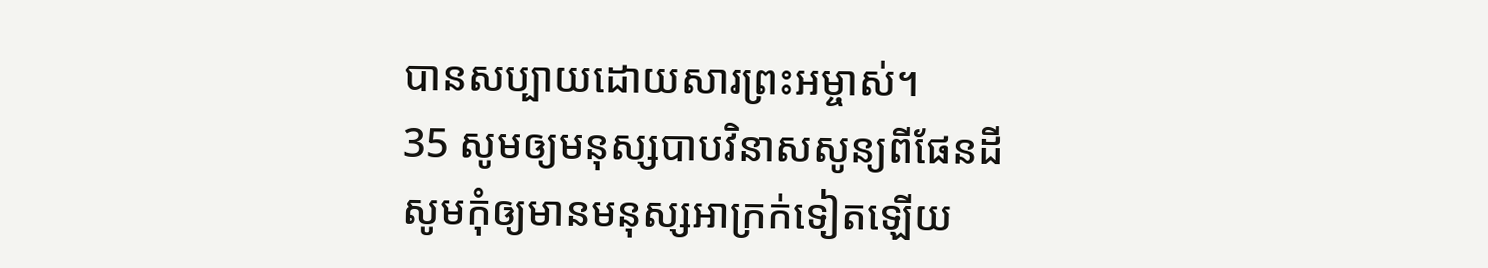បានសប្បាយដោយសារព្រះអម្ចាស់។
35 សូមឲ្យមនុស្សបាបវិនាសសូន្យពីផែនដី
សូមកុំឲ្យមានមនុស្សអាក្រក់ទៀតឡើយ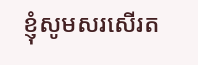ខ្ញុំសូមសរសើរត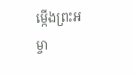ម្កើងព្រះអម្ចា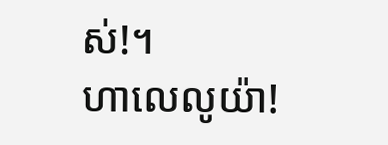ស់!។
ហាលេលូយ៉ា!